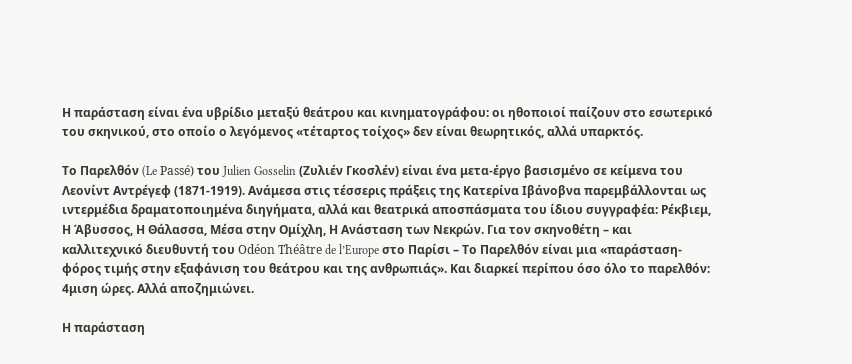Η παράσταση είναι ένα υβρίδιο μεταξύ θεάτρου και κινηματογράφου: οι ηθοποιοί παίζουν στο εσωτερικό του σκηνικού, στο οποίο ο λεγόμενος «τέταρτος τοίχος» δεν είναι θεωρητικός, αλλά υπαρκτός.

Το Παρελθόν (Le Passé) του Julien Gosselin (Ζυλιέν Γκοσλέν) είναι ένα μετα-έργο βασισμένο σε κείμενα του Λεονίντ Αντρέγεφ (1871-1919). Ανάμεσα στις τέσσερις πράξεις της Κατερίνα Ιβάνοβνα παρεμβάλλονται ως ιντερμέδια δραματοποιημένα διηγήματα, αλλά και θεατρικά αποσπάσματα του ίδιου συγγραφέα: Ρέκβιεμ, Η Άβυσσος, Η Θάλασσα, Μέσα στην Ομίχλη, Η Ανάσταση των Νεκρών. Για τον σκηνοθέτη – και καλλιτεχνικό διευθυντή του Odéon Théâtre de l’Europe στο Παρίσι – Το Παρελθόν είναι μια «παράσταση-φόρος τιμής στην εξαφάνιση του θεάτρου και της ανθρωπιάς». Και διαρκεί περίπου όσο όλο το παρελθόν: 4μιση ώρες. Αλλά αποζημιώνει.

Η παράσταση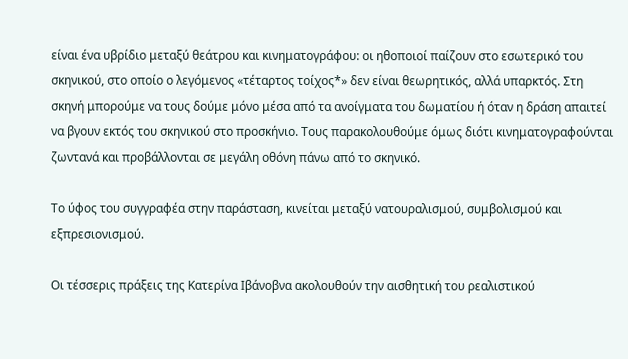είναι ένα υβρίδιο μεταξύ θεάτρου και κινηματογράφου: οι ηθοποιοί παίζουν στο εσωτερικό του σκηνικού, στο οποίο ο λεγόμενος «τέταρτος τοίχος*» δεν είναι θεωρητικός, αλλά υπαρκτός. Στη σκηνή μπορούμε να τους δούμε μόνο μέσα από τα ανοίγματα του δωματίου ή όταν η δράση απαιτεί να βγουν εκτός του σκηνικού στο προσκήνιο. Τους παρακολουθούμε όμως διότι κινηματογραφούνται ζωντανά και προβάλλονται σε μεγάλη οθόνη πάνω από το σκηνικό.

Το ύφος του συγγραφέα στην παράσταση, κινείται μεταξύ νατουραλισμού, συμβολισμού και εξπρεσιονισμού.

Οι τέσσερις πράξεις της Κατερίνα Ιβάνοβνα ακολουθούν την αισθητική του ρεαλιστικού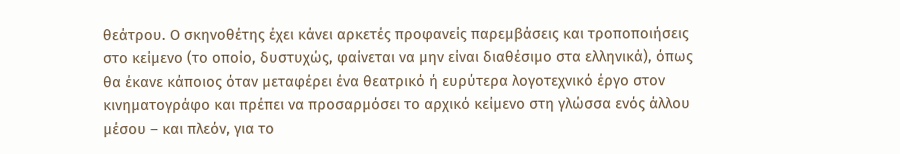θεάτρου. Ο σκηνοθέτης έχει κάνει αρκετές προφανείς παρεμβάσεις και τροποποιήσεις στο κείμενο (το οποίο, δυστυχώς, φαίνεται να μην είναι διαθέσιμο στα ελληνικά), όπως θα έκανε κάποιος όταν μεταφέρει ένα θεατρικό ή ευρύτερα λογοτεχνικό έργο στον κινηματογράφο και πρέπει να προσαρμόσει το αρχικό κείμενο στη γλώσσα ενός άλλου μέσου – και πλεόν, για το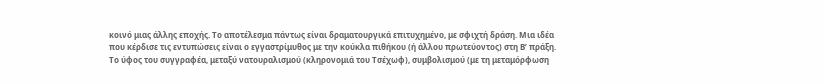κοινό μιας άλλης εποχής. Το αποτέλεσμα πάντως είναι δραματουργικά επιτυχημένο, με σφιχτή δράση. Μια ιδέα που κέρδισε τις εντυπώσεις είναι ο εγγαστρίμυθος με την κούκλα πιθήκου (ή άλλου πρωτεύοντος) στη Β’ πράξη. Το ύφος του συγγραφέα, μεταξύ νατουραλισμού (κληρονομιά του Τσέχωφ), συμβολισμού (με τη μεταμόρφωση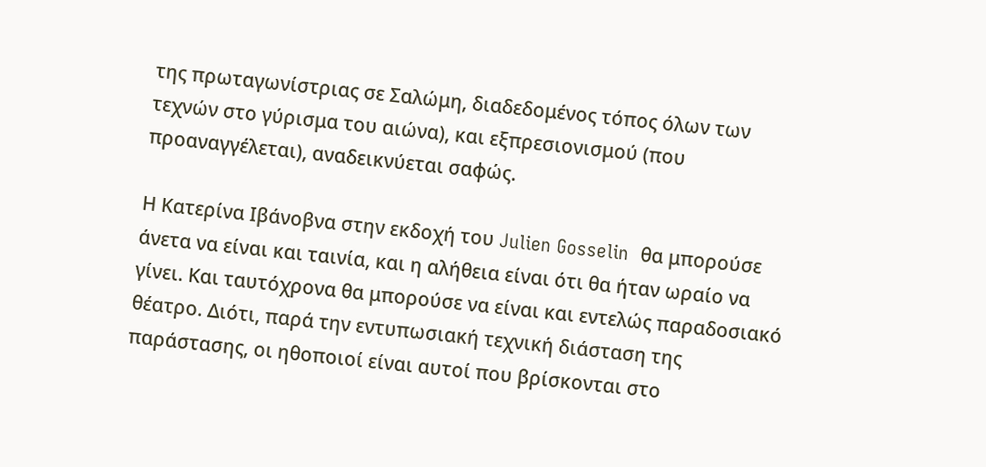της πρωταγωνίστριας σε Σαλώμη, διαδεδομένος τόπος όλων των τεχνών στο γύρισμα του αιώνα), και εξπρεσιονισμού (που προαναγγέλεται), αναδεικνύεται σαφώς.

Η Κατερίνα Ιβάνοβνα στην εκδοχή του Julien Gosselin  θα μπορούσε άνετα να είναι και ταινία, και η αλήθεια είναι ότι θα ήταν ωραίο να γίνει. Και ταυτόχρονα θα μπορούσε να είναι και εντελώς παραδοσιακό θέατρο. Διότι, παρά την εντυπωσιακή τεχνική διάσταση της παράστασης, οι ηθοποιοί είναι αυτοί που βρίσκονται στο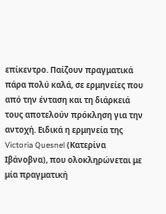επίκεντρο. Παίζουν πραγματικά πάρα πολύ καλά, σε ερμηνείες που από την ένταση και τη διάρκειά τους αποτελούν πρόκληση για την αντοχή. Ειδικά η ερμηνεία της Victoria Quesnel (Κατερίνα Ιβάνοβνα), που ολοκληρώνεται με μία πραγματική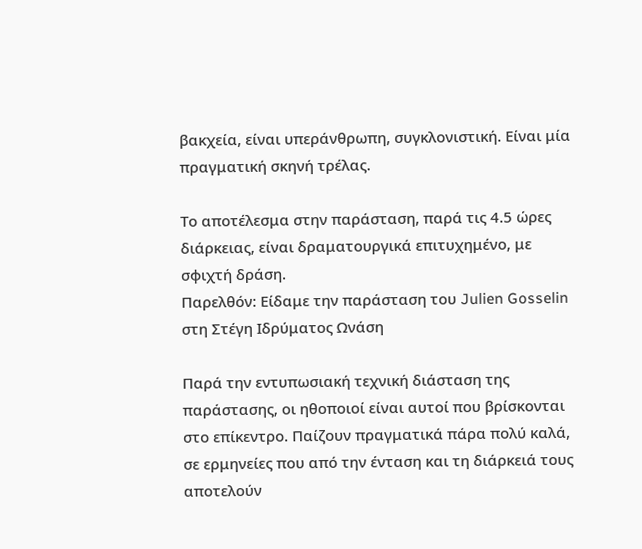βακχεία, είναι υπεράνθρωπη, συγκλονιστική. Είναι μία πραγματική σκηνή τρέλας.

Το αποτέλεσμα στην παράσταση, παρά τις 4.5 ώρες διάρκειας, είναι δραματουργικά επιτυχημένο, με σφιχτή δράση.
Παρελθόν: Είδαμε την παράσταση του Julien Gosselin στη Στέγη Ιδρύματος Ωνάση

Παρά την εντυπωσιακή τεχνική διάσταση της παράστασης, οι ηθοποιοί είναι αυτοί που βρίσκονται στο επίκεντρο. Παίζουν πραγματικά πάρα πολύ καλά, σε ερμηνείες που από την ένταση και τη διάρκειά τους αποτελούν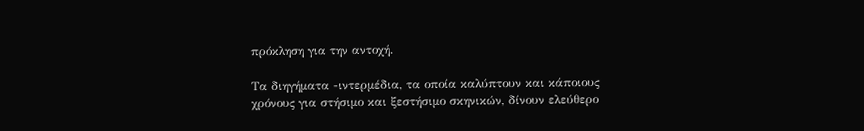πρόκληση για την αντοχή.

Τα διηγήματα -ιντερμέδια, τα οποία καλύπτουν και κάποιους χρόνους για στήσιμο και ξεστήσιμο σκηνικών, δίνουν ελεύθερο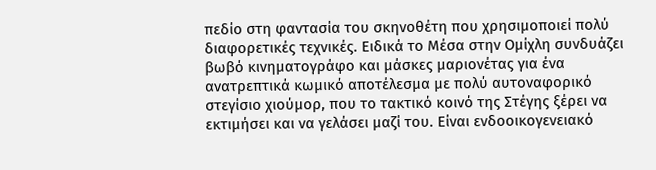πεδίο στη φαντασία του σκηνοθέτη που χρησιμοποιεί πολύ διαφορετικές τεχνικές. Ειδικά το Μέσα στην Ομίχλη συνδυάζει βωβό κινηματογράφο και μάσκες μαριονέτας για ένα ανατρεπτικά κωμικό αποτέλεσμα με πολύ αυτοναφορικό στεγίσιο χιούμορ, που το τακτικό κοινό της Στέγης ξέρει να εκτιμήσει και να γελάσει μαζί του. Είναι ενδοοικογενειακό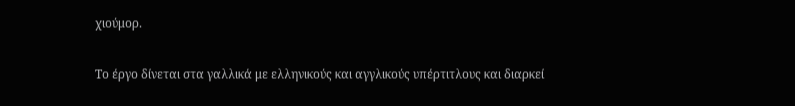χιούμορ.

Το έργο δίνεται στα γαλλικά με ελληνικούς και αγγλικούς υπέρτιτλους και διαρκεί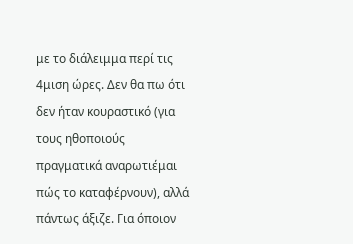με το διάλειμμα περί τις 4μιση ώρες. Δεν θα πω ότι δεν ήταν κουραστικό (για τους ηθοποιούς πραγματικά αναρωτιέμαι πώς το καταφέρνουν), αλλά πάντως άξιζε. Για όποιον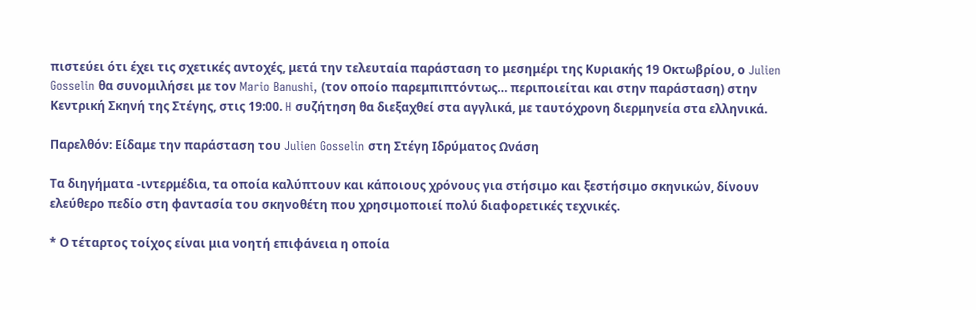πιστεύει ότι έχει τις σχετικές αντοχές, μετά την τελευταία παράσταση το μεσημέρι της Κυριακής 19 Οκτωβρίου, ο Julien Gosselin θα συνομιλήσει με τον Mario Banushi, (τον οποίο παρεμπιπτόντως… περιποιείται και στην παράσταση) στην Κεντρική Σκηνή της Στέγης, στις 19:00. H συζήτηση θα διεξαχθεί στα αγγλικά, με ταυτόχρονη διερμηνεία στα ελληνικά.

Παρελθόν: Είδαμε την παράσταση του Julien Gosselin στη Στέγη Ιδρύματος Ωνάση

Τα διηγήματα -ιντερμέδια, τα οποία καλύπτουν και κάποιους χρόνους για στήσιμο και ξεστήσιμο σκηνικών, δίνουν ελεύθερο πεδίο στη φαντασία του σκηνοθέτη που χρησιμοποιεί πολύ διαφορετικές τεχνικές.

* Ο τέταρτος τοίχος είναι μια νοητή επιφάνεια η οποία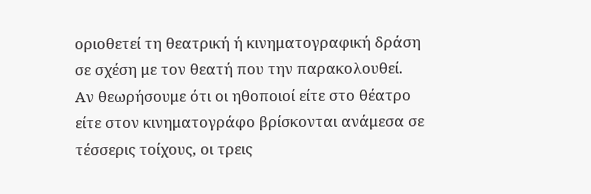οριοθετεί τη θεατρική ή κινηματογραφική δράση σε σχέση με τον θεατή που την παρακολουθεί. Αν θεωρήσουμε ότι οι ηθοποιοί είτε στο θέατρο είτε στον κινηματογράφο βρίσκονται ανάμεσα σε τέσσερις τοίχους, οι τρεις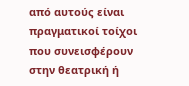από αυτούς είναι πραγματικοί τοίχοι που συνεισφέρουν στην θεατρική ή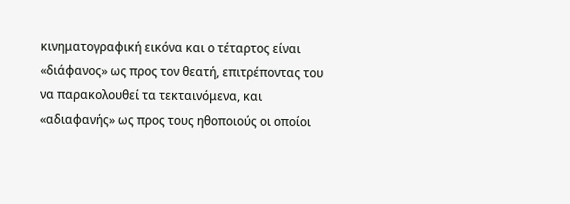κινηματογραφική εικόνα και ο τέταρτος είναι «διάφανος» ως προς τον θεατή, επιτρέποντας του να παρακολουθεί τα τεκταινόμενα, και «αδιαφανής» ως προς τους ηθοποιούς οι οποίοι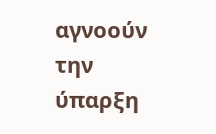αγνοούν την ύπαρξη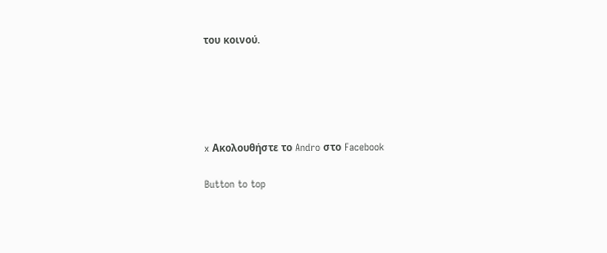του κοινού.





x Ακολουθήστε το Andro στο Facebook

Button to top